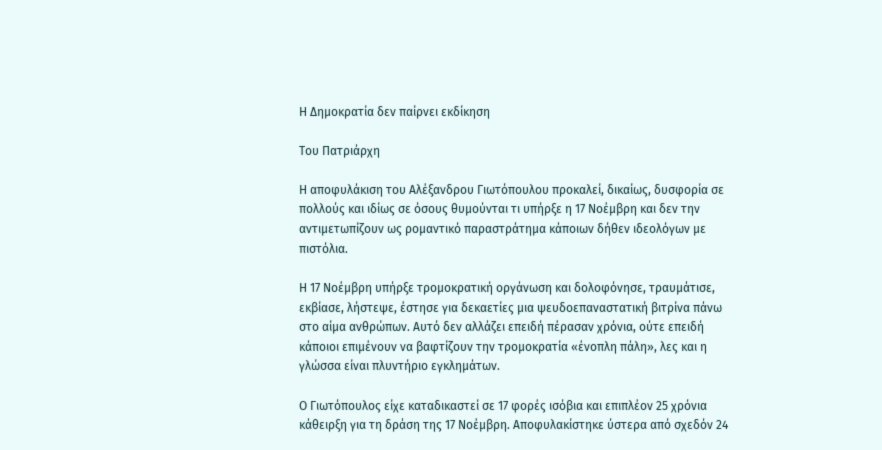Η Δημοκρατία δεν παίρνει εκδίκηση

Του Πατριάρχη

Η αποφυλάκιση του Αλέξανδρου Γιωτόπουλου προκαλεί, δικαίως, δυσφορία σε πολλούς και ιδίως σε όσους θυμούνται τι υπήρξε η 17 Νοέμβρη και δεν την αντιμετωπίζουν ως ρομαντικό παραστράτημα κάποιων δήθεν ιδεολόγων με πιστόλια.

Η 17 Νοέμβρη υπήρξε τρομοκρατική οργάνωση και δολοφόνησε, τραυμάτισε, εκβίασε, λήστεψε, έστησε για δεκαετίες μια ψευδοεπαναστατική βιτρίνα πάνω στο αίμα ανθρώπων. Αυτό δεν αλλάζει επειδή πέρασαν χρόνια, ούτε επειδή κάποιοι επιμένουν να βαφτίζουν την τρομοκρατία «ένοπλη πάλη», λες και η γλώσσα είναι πλυντήριο εγκλημάτων.

Ο Γιωτόπουλος είχε καταδικαστεί σε 17 φορές ισόβια και επιπλέον 25 χρόνια κάθειρξη για τη δράση της 17 Νοέμβρη. Αποφυλακίστηκε ύστερα από σχεδόν 24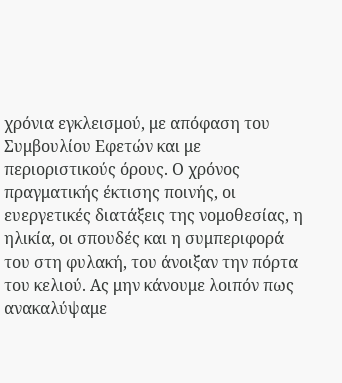χρόνια εγκλεισμού, με απόφαση του Συμβουλίου Εφετών και με περιοριστικούς όρους. Ο χρόνος πραγματικής έκτισης ποινής, οι ευεργετικές διατάξεις της νομοθεσίας, η ηλικία, οι σπουδές και η συμπεριφορά του στη φυλακή, του άνοιξαν την πόρτα του κελιού. Ας μην κάνουμε λοιπόν πως ανακαλύψαμε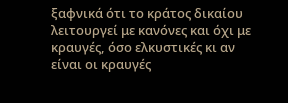ξαφνικά ότι το κράτος δικαίου λειτουργεί με κανόνες και όχι με κραυγές, όσο ελκυστικές κι αν είναι οι κραυγές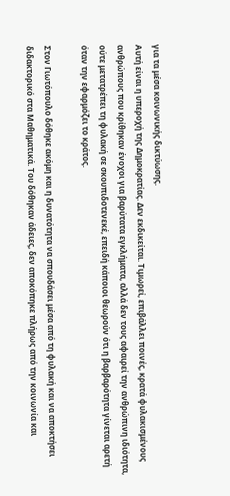για τα μέσα κοινωνικής δικτύωσης.
Αυτή είναι η υπεροχή της Δημοκρατίας. Δεν εκδικείται. Τιμωρεί, επιβάλλει ποινές, κρατά φυλακισμένους ανθρώπους που κρίθηκαν ένοχοι για βαρύτατα εγκλήματα, αλλά δεν τους αφαιρεί την ανθρώπινη ιδιότητα, ούτε μετατρέπει τη φυλακή σε σκουπιδοτενεκέ, επειδή κάποιοι θεωρούν ότι η βαρβαρότητα γίνεται αρετή όταν την εφαρμόζει το κράτος.

Στον Γιωτόπουλο δόθηκε ακόμη και η δυνατότητα να σπουδάσει μέσα από τη φυλακή και να αποκτήσει διδακτορικό στα Μαθηματικά. Του δόθηκαν άδειες, δεν αποκόπηκε πλήρως από την κοινωνία και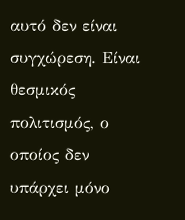αυτό δεν είναι συγχώρεση. Είναι θεσμικός πολιτισμός, ο οποίος δεν υπάρχει μόνο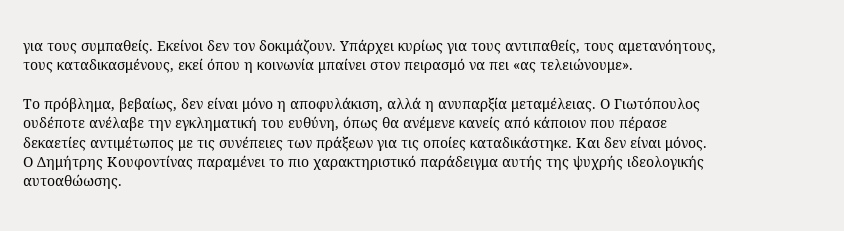για τους συμπαθείς. Εκείνοι δεν τον δοκιμάζουν. Υπάρχει κυρίως για τους αντιπαθείς, τους αμετανόητους, τους καταδικασμένους, εκεί όπου η κοινωνία μπαίνει στον πειρασμό να πει «ας τελειώνουμε».

Το πρόβλημα, βεβαίως, δεν είναι μόνο η αποφυλάκιση, αλλά η ανυπαρξία μεταμέλειας. Ο Γιωτόπουλος ουδέποτε ανέλαβε την εγκληματική του ευθύνη, όπως θα ανέμενε κανείς από κάποιον που πέρασε δεκαετίες αντιμέτωπος με τις συνέπειες των πράξεων για τις οποίες καταδικάστηκε. Και δεν είναι μόνος. Ο Δημήτρης Κουφοντίνας παραμένει το πιο χαρακτηριστικό παράδειγμα αυτής της ψυχρής ιδεολογικής αυτοαθώωσης.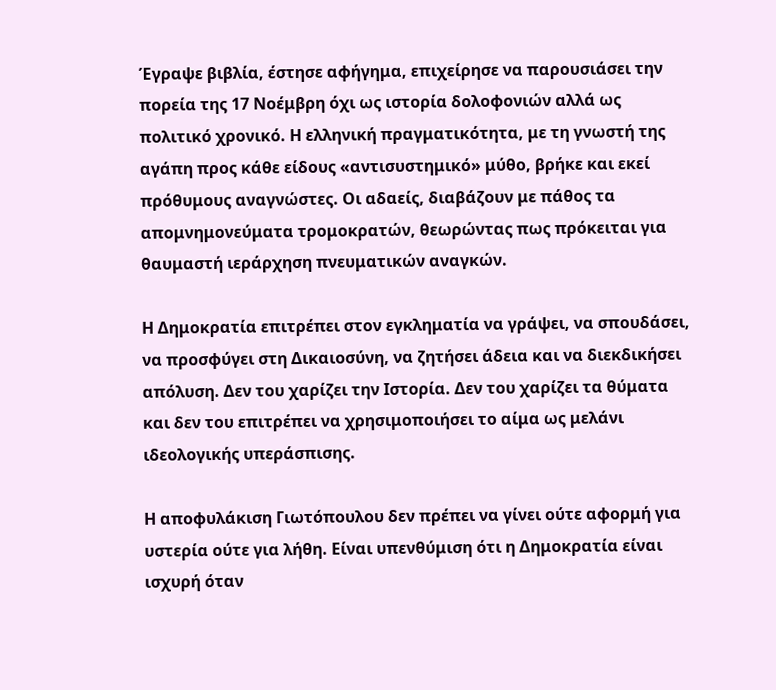Έγραψε βιβλία, έστησε αφήγημα, επιχείρησε να παρουσιάσει την πορεία της 17 Νοέμβρη όχι ως ιστορία δολοφονιών αλλά ως πολιτικό χρονικό. Η ελληνική πραγματικότητα, με τη γνωστή της αγάπη προς κάθε είδους «αντισυστημικό» μύθο, βρήκε και εκεί πρόθυμους αναγνώστες. Οι αδαείς, διαβάζουν με πάθος τα απομνημονεύματα τρομοκρατών, θεωρώντας πως πρόκειται για θαυμαστή ιεράρχηση πνευματικών αναγκών.

Η Δημοκρατία επιτρέπει στον εγκληματία να γράψει, να σπουδάσει, να προσφύγει στη Δικαιοσύνη, να ζητήσει άδεια και να διεκδικήσει απόλυση. Δεν του χαρίζει την Ιστορία. Δεν του χαρίζει τα θύματα και δεν του επιτρέπει να χρησιμοποιήσει το αίμα ως μελάνι ιδεολογικής υπεράσπισης.

Η αποφυλάκιση Γιωτόπουλου δεν πρέπει να γίνει ούτε αφορμή για υστερία ούτε για λήθη. Είναι υπενθύμιση ότι η Δημοκρατία είναι ισχυρή όταν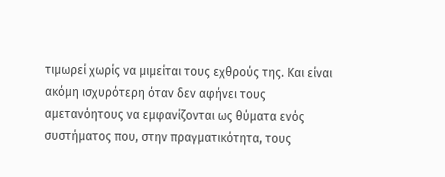τιμωρεί χωρίς να μιμείται τους εχθρούς της. Και είναι ακόμη ισχυρότερη όταν δεν αφήνει τους αμετανόητους να εμφανίζονται ως θύματα ενός συστήματος που, στην πραγματικότητα, τους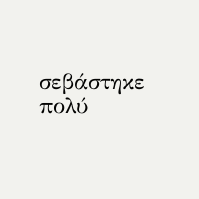σεβάστηκε πολύ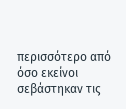περισσότερο από όσο εκείνοι σεβάστηκαν τις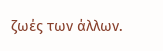ζωές των άλλων.